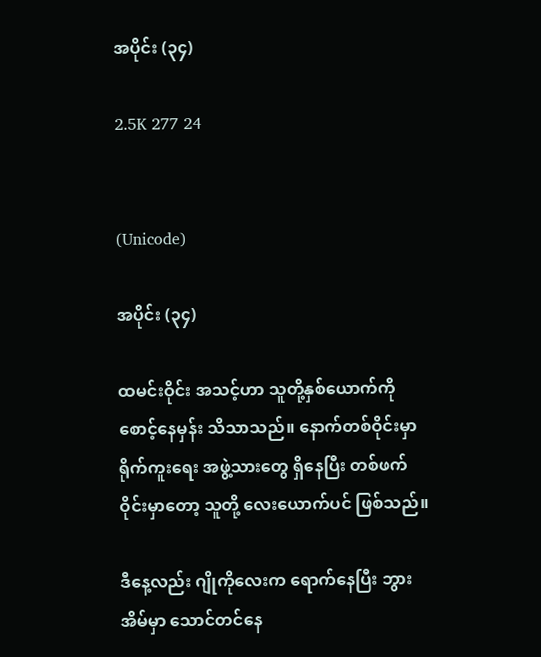အပိုင်း (၃၄)

2.5K 277 24


(Unicode)

အပိုင်း (၃၄)

ထမင်းဝိုင်း အသင့်ဟာ သူတို့နှစ်ယောက်ကို စောင့်နေမှန်း သိသာသည်။ နောက်တစ်ဝိုင်းမှာ ရိုက်ကူးရေး အဖွဲ့သားတွေ ရှိနေပြီး တစ်ဖက်ဝိုင်းမှာတော့ သူတို့ လေးယောက်ပင် ဖြစ်သည်။

ဒီနေ့လည်း ဂျိုကိုလေးက ရောက်နေပြီး ဘွားအိမ်မှာ သောင်တင်နေ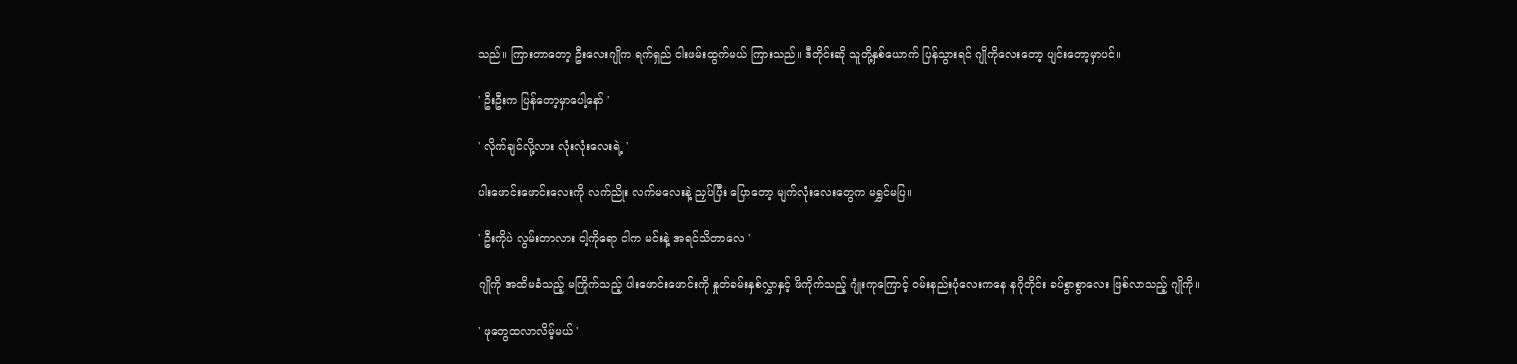သည်။ ကြားတာတော့ ဦးလေးဂျိုက ရက်ရှည် ငါးဖမ်းထွက်မယ် ကြားသည်။ ဒီတိုင်းဆို သူတို့နှစ်ယောက် ပြန်သွားရင် ဂျိုကိုလေးတော့ ပျင်းတော့မှာပင်။

' ဦးဦးက ပြန်တော့မှာပေါ့နော် '

' လိုက်ချင်လို့လား လုံးလုံးလေးရဲ့ '

ပါးဖောင်းဖောင်းလေးကို လက်ညိုး လက်မလေးနဲ့ ညှပ်ပြီး ပြောတော့ မျက်လုံးလေးတွေက မရွှင်မပြ။

' ဦးကိုပဲ လွမ်းတာလား ငါ့ကိုရော ငါက မင်းနဲ့ အရင်သိတာလေ '

ဂျိုကို အထိမခံသည့် မကြိုက်သည့် ပါးဖောင်းဖောင်းကို နှုတ်ခမ်းနှစ်လွှာနှင့် ဖိကိုက်သည့် ဂျုံးကုကြောင့် ဝမ်းနည်းပုံလေးကနေ နဂိုတိုင်း ခပ်စွာစွာလေး ဖြစ်လာသည့် ဂျိုကို။

' ဖုတွေထလာလိမ့်မယ် '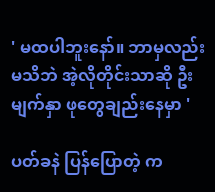' မထပါဘူးနော်။ ဘာမှလည်း မသိဘဲ အဲ့လိုတိုင်းသာဆို ဦးမျက်နှာ ဖုတွေချည်းနေမှာ '

ပတ်ခနဲ ပြန်ပြောတဲ့ က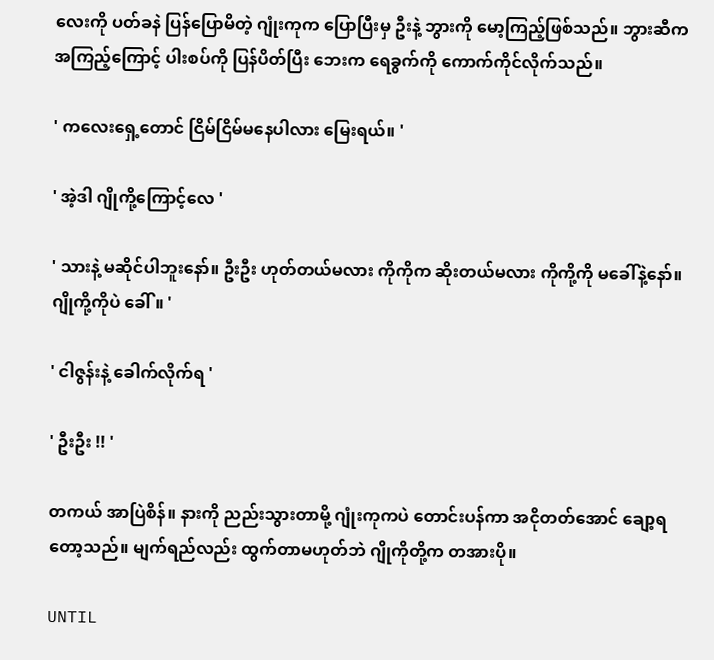လေးကို ပတ်ခနဲ ပြန်ပြောမိတဲ့ ဂျုံးကုက ပြောပြီးမှ ဦးနဲ့ ဘွားကို မော့ကြည့်ဖြစ်သည်။ ဘွားဆီက အကြည့်ကြောင့် ပါးစပ်ကို ပြန်ပိတ်ပြီး ဘေးက ရေခွက်ကို ကောက်ကိုင်လိုက်သည်။

' ကလေးရှေ့တောင် ငြိမ်ငြိမ်မနေပါလား မြေးရယ်။ '

' အဲ့ဒါ ဂျိုကို့ကြောင့်လေ '

' သားနဲ့ မဆိုင်ပါဘူးနော်။ ဦးဦး ဟုတ်တယ်မလား ကိုကိုက ဆိုးတယ်မလား ကိုကို့ကို မခေါ်နဲ့နော်။ ဂျိုကို့ကိုပဲ ခေါ်။ '

' ငါဇွန်းနဲ့ ခေါက်လိုက်ရ '

' ဦးဦး !! '

တကယ် အာပြဲစိန်။ နားကို ညည်းသွားတာမို့ ဂျုံးကုကပဲ တောင်းပန်ကာ အငိုတတ်အောင် ချော့ရတော့သည်။ မျက်ရည်လည်း ထွက်တာမဟုတ်ဘဲ ဂျိုကိုတို့က တအားပို။

UNTIL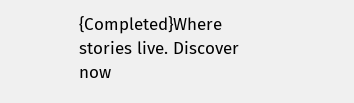{Completed}Where stories live. Discover now